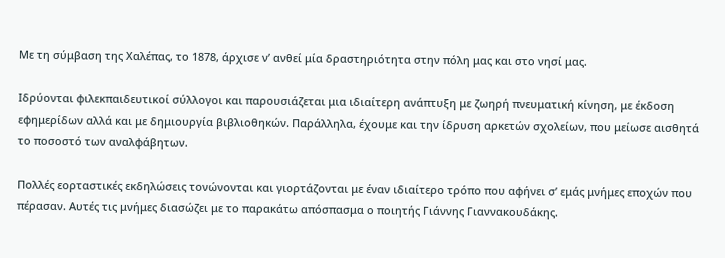Με τη σύμβαση της Χαλέπας, το 1878, άρχισε ν’ ανθεί μία δραστηριότητα στην πόλη μας και στο νησί μας.

Ιδρύονται φιλεκπαιδευτικοί σύλλογοι και παρουσιάζεται μια ιδιαίτερη ανάπτυξη με ζωηρή πνευματική κίνηση, με έκδοση εφημερίδων αλλά και με δημιουργία βιβλιοθηκών. Παράλληλα, έχουμε και την ίδρυση αρκετών σχολείων, που μείωσε αισθητά το ποσοστό των αναλφάβητων.

Πολλές εορταστικές εκδηλώσεις τονώνονται και γιορτάζονται με έναν ιδιαίτερο τρόπο που αφήνει σ’ εμάς μνήμες εποχών που πέρασαν. Αυτές τις μνήμες διασώζει με το παρακάτω απόσπασμα ο ποιητής Γιάννης Γιαννακουδάκης.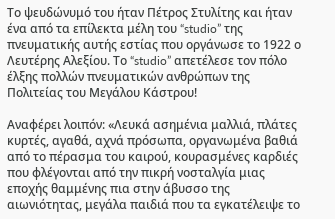Το ψευδώνυμό του ήταν Πέτρος Στυλίτης και ήταν ένα από τα επίλεκτα μέλη του “studio” της πνευματικής αυτής εστίας που οργάνωσε το 1922 ο Λευτέρης Αλεξίου. Το “studio” απετέλεσε τον πόλο έλξης πολλών πνευματικών ανθρώπων της Πολιτείας του Μεγάλου Κάστρου!

Αναφέρει λοιπόν: «Λευκά ασημένια μαλλιά, πλάτες κυρτές, αγαθά, αχνά πρόσωπα, οργανωμένα βαθιά από το πέρασμα του καιρού, κουρασμένες καρδιές που φλέγονται από την πικρή νοσταλγία μιας εποχής θαμμένης πια στην άβυσσο της αιωνιότητας, μεγάλα παιδιά που τα εγκατέλειψε το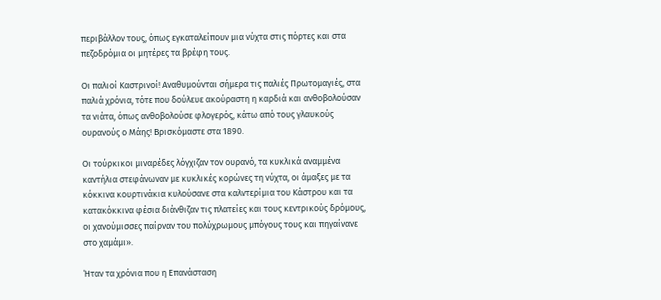περιβάλλον τους, όπως εγκαταλείπουν μια νύχτα στις πόρτες και στα πεζοδρόμια οι μητέρες τα βρέφη τους.

Οι παλιοί Καστρινοί! Αναθυμούνται σήμερα τις παλιές Πρωτομαγιές, στα παλιά χρόνια, τότε που δούλευε ακούραστη η καρδιά και ανθοβολούσαν τα νιάτα, όπως ανθοβολούσε φλογερός, κάτω από τους γλαυκούς ουρανούς ο Μάης! Βρισκόμαστε στα 1890.

Οι τούρκικοι μιναρέδες λόγχιζαν τον ουρανό, τα κυκλικά αναμμένα καντήλια στεφάνωναν με κυκλικές κορώνες τη νύχτα, οι άμαξες με τα κόκκινα κουρτινάκια κυλούσανε στα καλντερίμια του Κάστρου και τα κατακόκκινα φέσια διάνθιζαν τις πλατείες και τους κεντρικούς δρόμους, οι χανούμισσες παίρναν του πολύχρωμους μπόγους τους και πηγαίνανε στο χαμάμι».

Ήταν τα χρόνια που η Επανάσταση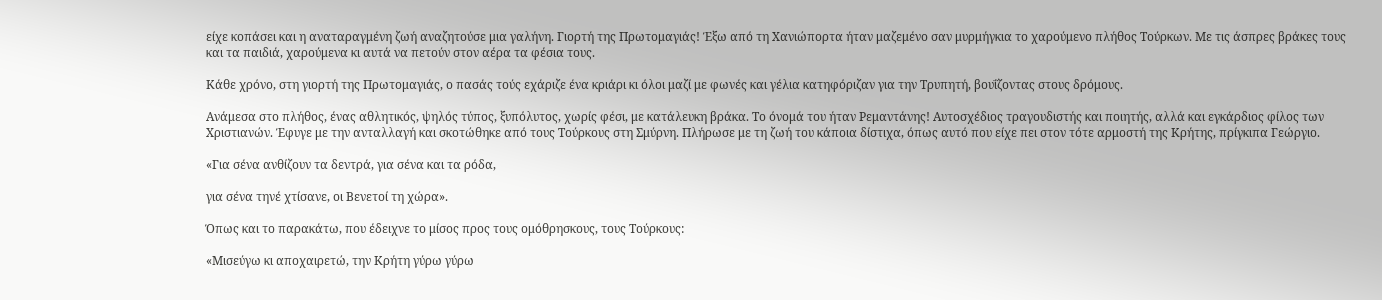είχε κοπάσει και η αναταραγμένη ζωή αναζητούσε μια γαλήνη. Γιορτή της Πρωτομαγιάς! Έξω από τη Χανιώπορτα ήταν μαζεμένο σαν μυρμήγκια το χαρούμενο πλήθος Τούρκων. Με τις άσπρες βράκες τους και τα παιδιά, χαρούμενα κι αυτά να πετούν στον αέρα τα φέσια τους.

Κάθε χρόνο, στη γιορτή της Πρωτομαγιάς, ο πασάς τούς εχάριζε ένα κριάρι κι όλοι μαζί με φωνές και γέλια κατηφόριζαν για την Τρυπητή, βουΐζοντας στους δρόμους.

Ανάμεσα στο πλήθος, ένας αθλητικός, ψηλός τύπος, ξυπόλυτος, χωρίς φέσι, με κατάλευκη βράκα. Το όνομά του ήταν Ρεμαντάνης! Αυτοσχέδιος τραγουδιστής και ποιητής, αλλά και εγκάρδιος φίλος των Χριστιανών. Έφυγε με την ανταλλαγή και σκοτώθηκε από τους Τούρκους στη Σμύρνη. Πλήρωσε με τη ζωή του κάποια δίστιχα, όπως αυτό που είχε πει στον τότε αρμοστή της Κρήτης, πρίγκιπα Γεώργιο.

«Για σένα ανθίζουν τα δεντρά, για σένα και τα ρόδα,

για σένα τηνέ χτίσανε, οι Βενετοί τη χώρα».

Όπως και το παρακάτω, που έδειχνε το μίσος προς τους ομόθρησκους, τους Τούρκους:

«Μισεύγω κι αποχαιρετώ, την Κρήτη γύρω γύρω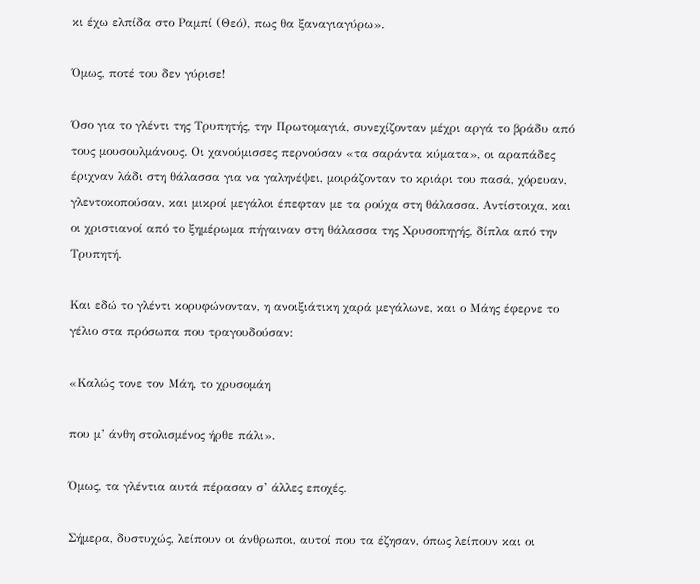κι έχω ελπίδα στο Ραμπί (Θεό), πως θα ξαναγιαγύρω».

Όμως, ποτέ του δεν γύρισε!

Όσο για το γλέντι της Τρυπητής, την Πρωτομαγιά, συνεχίζονταν μέχρι αργά το βράδυ από τους μουσουλμάνους. Οι χανούμισσες περνούσαν «τα σαράντα κύματα», οι αραπάδες έριχναν λάδι στη θάλασσα για να γαληνέψει, μοιράζονταν το κριάρι του πασά, χόρευαν, γλεντοκοπούσαν, και μικροί μεγάλοι έπεφταν με τα ρούχα στη θάλασσα. Αντίστοιχα, και οι χριστιανοί από το ξημέρωμα πήγαιναν στη θάλασσα της Χρυσοπηγής, δίπλα από την Τρυπητή.

Και εδώ το γλέντι κορυφώνονταν, η ανοιξιάτικη χαρά μεγάλωνε, και ο Μάης έφερνε το γέλιο στα πρόσωπα που τραγουδούσαν:

«Καλώς τονε τον Μάη, το χρυσομάη

που μ’ άνθη στολισμένος ήρθε πάλι».

Όμως, τα γλέντια αυτά πέρασαν σ’ άλλες εποχές.

Σήμερα, δυστυχώς, λείπουν οι άνθρωποι, αυτοί που τα έζησαν, όπως λείπουν και οι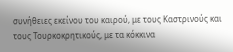συνήθειες εκείνου του καιρού, με τους Καστρινούς και τους Τουρκοκρητικούς, με τα κόκκινα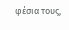φέσια τους,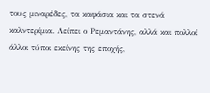τους μιναρέδες, τα καφάσια και τα στενά καλντερίμια. Λείπει ο Ρεμαντάνης, αλλά και πολλοί άλλοι τύποι εκείνης της εποχής,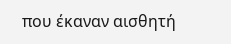που έκαναν αισθητή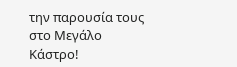την παρουσία τους στο Μεγάλο Κάστρο!